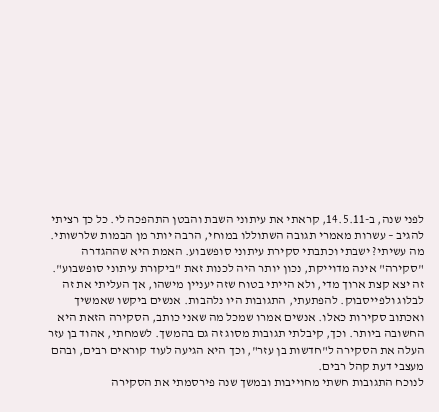לפני שנה, ב-14.5.11, קראתי את עיתוני השבת והבטן התהפכה לי. כל כך רציתי להגיב – עשרות מאמרי תגובה השתוללו במוחי, הרבה יותר מן הבמות שלרשותי. מה עשיתי? ישבתי וכתבתי סקירת עיתוני סופשבוע. האמת היא שההגדרה "סקירה" אינה מדוייקת, נכון יותר היה לכנות זאת "ביקורת עיתוני סופשבוע".
זה יצא קצת ארוך מדי, ולא הייתי בטוח שזה יעניין מישהו, אך העליתי את זה לבלוג ולפייסבוק. להפתעתי, התגובות היו נלהבות. אנשים ביקשו שאמשיך ואכתוב סקירות כאלו. אנשים אמרו שמכל מה שאני כותב, הסקירה הזאת היא החשובה ביותר. וכך, קיבלתי תגובות מסוג זה גם בהמשך. לשמחתי, אהוד בן עזר העלה את הסקירה ל"חדשות בן עזר", וכך היא הגיעה לעוד קוראים רבים, ובהם מעצבי דעת קהל רבים.
לנוכח התגובות חשתי מחוייבות ובמשך שנה פירסמתי את הסקירה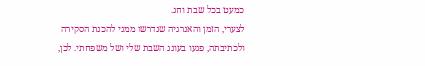כמעט בכל שבת וחג.
לצערי, הזמן והאנרגיה שנדרשו ממני להכנת הסקירה ולכתיבתה, פגעו בעונג השבת שלי ושל משפחתי. לכן,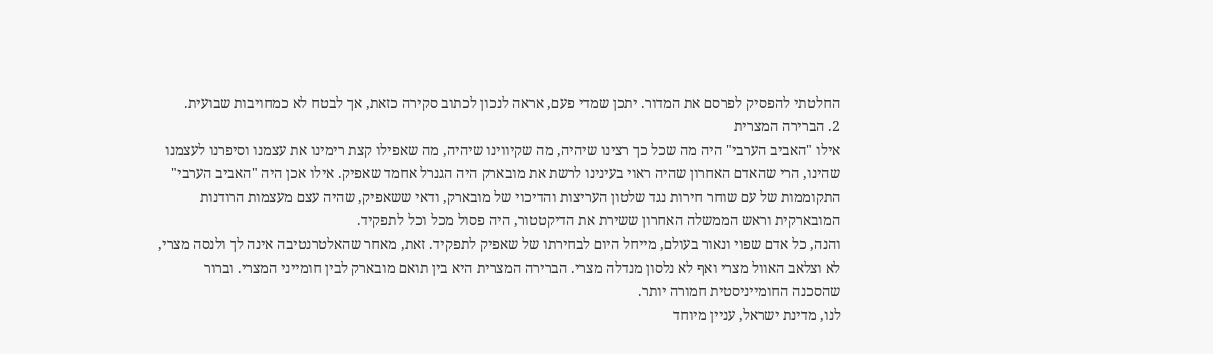החלטתי להפסיק לפרסם את המדור. יתכן שמדי פעם, אראה לנכון לכתוב סקירה כזאת, אך לבטח לא כמחויבות שבועית.
2. הברירה המצרית
אילו "האביב הערבי" היה מה שכל כך רצינו שיהיה, מה שקיווינו שיהיה, מה שאפילו קצת רימינו את עצמנו וסיפרנו לעצמנו שהינו, הרי שהאדם האחרון שהיה ראוי בעינינו לרשת את מובארק היה הגנרל אחמד שאפיק. אילו אכן היה "האביב הערבי" התקוממות של עם שוחר חירות נגד שלטון העריצות והדיכוי של מובארק, ודאי ששאפיק, שהיה עצם מעצמות הרודנות המובארקית וראש הממשלה האחרון ששירת את הדיקטטור, היה פסול מכל וכל לתפקיד.
והנה, כל אדם שפוי ונאור בעולם, מייחל היום לבחירתו של שאפיק לתפקיד. זאת, מאחר שהאלטרנטיבה אינה לך ולנסה מצרי, לא וצלאב האוול מצרי ואף לא נלסון מנדלה מצרי. הברירה המצרית היא בין תואם מובארק לבין חומייני המצרי. וברור שהסכנה החומייניסטית חמורה יותר.
לנו, מדינת ישראל, עניין מיוחד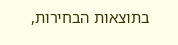בתוצאות הבחירות,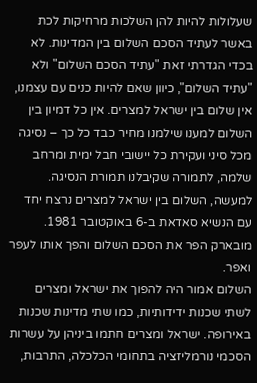שעלולות להיות להן השלכות מרחיקות לכת באשר לעתיד הסכם השלום בין המדינות. לא בכדי הגדרתי זאת "עתיד הסכם השלום" ולא "עתיד השלום", כיוון שאם להיות כנים עם עצמנו, אין שלום בין ישראל למצרים. אין כל דמיון בין השלום למענו שילמנו מחיר כבד כל כך – נסיגה מכל סיני ועקירת כל יישובי חבל ימית ומרחב שלמה, לתמורה שקיבלנו תמורת הנסיגה. למעשה, השלום בין ישראל למצרים נרצח יחד עם הנשיא סאדאת ב-6 באוקטובר 1981. מובארק הפר את הסכם השלום והפך אותו לעפר ואפר.
השלום אמור היה להפוך את ישראל ומצרים לשתי שכנות ידידותיות, כמו שתי מדינות שכנות באירופה. ישראל ומצרים חתמו ביניהן על עשרות הסכמי נורמליזציה בתחומי הכלכלה, התרבות,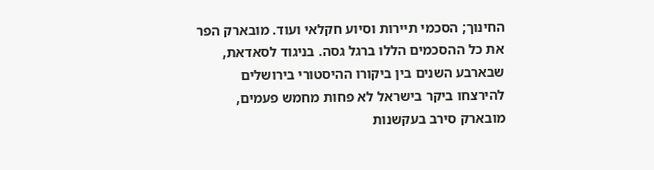החינוך; הסכמי תיירות וסיוע חקלאי ועוד. מובארק הפר את כל ההסכמים הללו ברגל גסה. בניגוד לסאדאת, שבארבע השנים בין ביקורו ההיסטורי בירושלים להירצחו ביקר בישראל לא פחות מחמש פעמים, מובארק סירב בעקשנות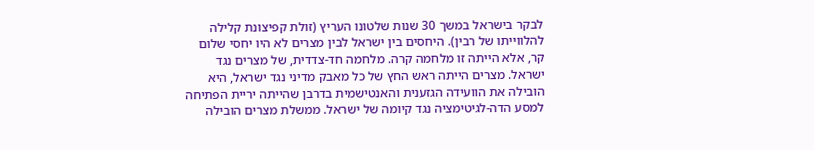לבקר בישראל במשך 30 שנות שלטונו העריץ (זולת קפיצונת קלילה להלווייתו של רבין). היחסים בין ישראל לבין מצרים לא היו יחסי שלום קר, אלא הייתה זו מלחמה קרה. מלחמה חד-צדדית, של מצרים נגד ישראל. מצרים הייתה ראש החץ של כל מאבק מדיני נגד ישראל, היא הובילה את הוועידה הגזענית והאנטישמית בדרבן שהייתה יריית הפתיחה למסע הדה-לגיטימציה נגד קיומה של ישראל. ממשלת מצרים הובילה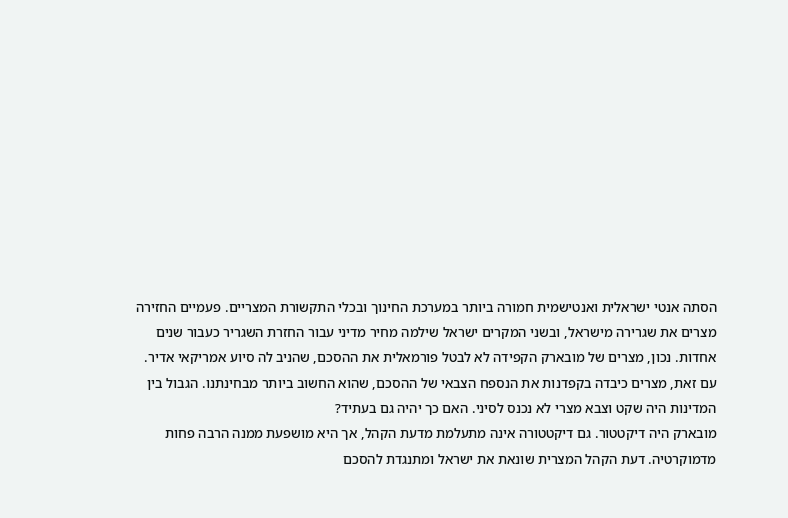הסתה אנטי ישראלית ואנטישמית חמורה ביותר במערכת החינוך ובכלי התקשורת המצריים. פעמיים החזירה מצרים את שגרירה מישראל, ובשני המקרים ישראל שילמה מחיר מדיני עבור החזרת השגריר כעבור שנים אחדות. נכון, מצרים של מובארק הקפידה לא לבטל פורמאלית את ההסכם, שהניב לה סיוע אמריקאי אדיר.
עם זאת, מצרים כיבדה בקפדנות את הנספח הצבאי של ההסכם, שהוא החשוב ביותר מבחינתנו. הגבול בין המדינות היה שקט וצבא מצרי לא נכנס לסיני. האם כך יהיה גם בעתיד?
מובארק היה דיקטטור. גם דיקטטורה אינה מתעלמת מדעת הקהל, אך היא מושפעת ממנה הרבה פחות מדמוקרטיה. דעת הקהל המצרית שונאת את ישראל ומתנגדת להסכם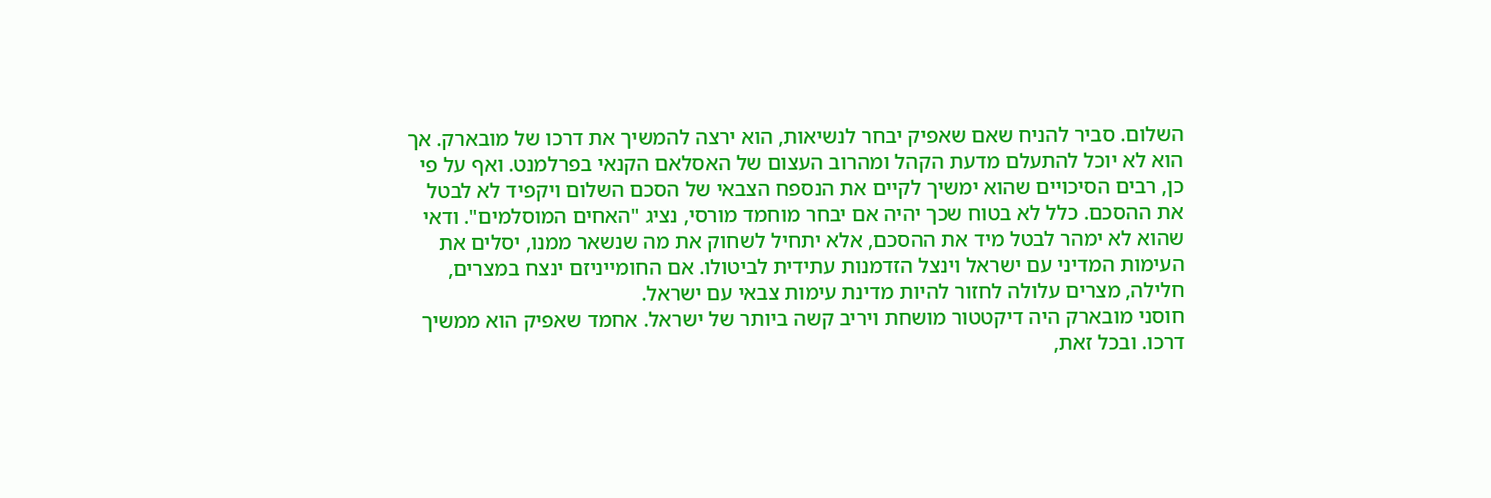השלום. סביר להניח שאם שאפיק יבחר לנשיאות, הוא ירצה להמשיך את דרכו של מובארק. אך הוא לא יוכל להתעלם מדעת הקהל ומהרוב העצום של האסלאם הקנאי בפרלמנט. ואף על פי כן, רבים הסיכויים שהוא ימשיך לקיים את הנספח הצבאי של הסכם השלום ויקפיד לא לבטל את ההסכם. כלל לא בטוח שכך יהיה אם יבחר מוחמד מורסי, נציג "האחים המוסלמים". ודאי שהוא לא ימהר לבטל מיד את ההסכם, אלא יתחיל לשחוק את מה שנשאר ממנו, יסלים את העימות המדיני עם ישראל וינצל הזדמנות עתידית לביטולו. אם החומייניזם ינצח במצרים, חלילה, מצרים עלולה לחזור להיות מדינת עימות צבאי עם ישראל.
חוסני מובארק היה דיקטטור מושחת ויריב קשה ביותר של ישראל. אחמד שאפיק הוא ממשיך דרכו. ובכל זאת,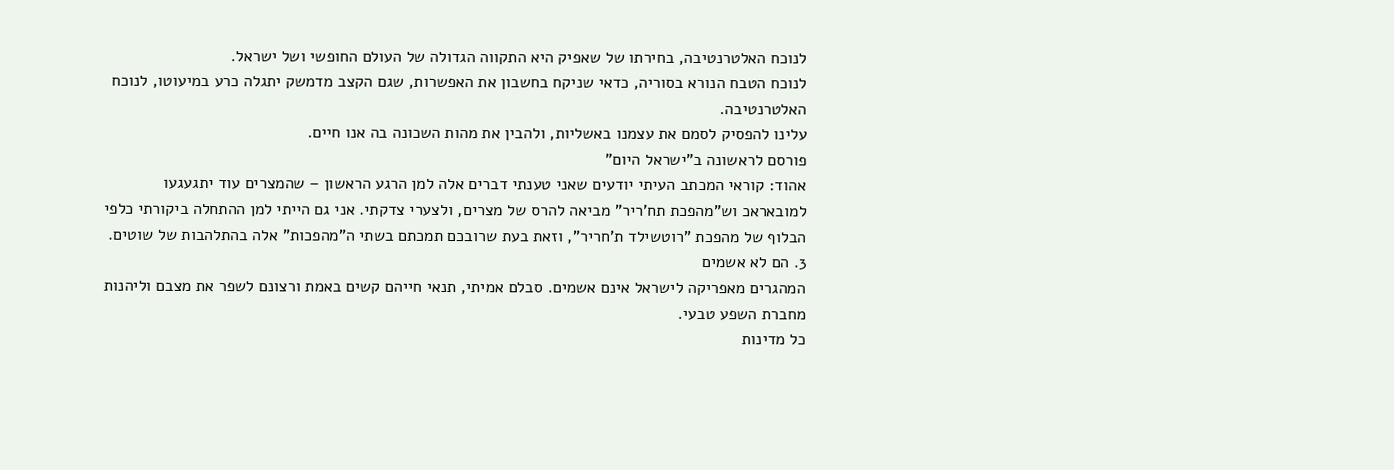לנוכח האלטרנטיבה, בחירתו של שאפיק היא התקווה הגדולה של העולם החופשי ושל ישראל.
לנוכח הטבח הנורא בסוריה, כדאי שניקח בחשבון את האפשרות, שגם הקצב מדמשק יתגלה כרע במיעוטו, לנוכח האלטרנטיבה.
עלינו להפסיק לסמם את עצמנו באשליות, ולהבין את מהות השכונה בה אנו חיים.
פורסם לראשונה ב"ישראל היום"
אהוד: קוראי המכתב העיתי יודעים שאני טענתי דברים אלה למן הרגע הראשון – שהמצרים עוד יתגעגעו למובאראכ וש"מהפכת תח'ריר" מביאה להרס של מצרים, ולצערי צדקתי. אני גם הייתי למן ההתחלה ביקורתי כלפי הבלוף של מהפכת "רוטשילד ת'חריר", וזאת בעת שרובכם תמכתם בשתי ה"מהפכות" אלה בהתלהבות של שוטים.
3. הם לא אשמים
המהגרים מאפריקה לישראל אינם אשמים. סבלם אמיתי, תנאי חייהם קשים באמת ורצונם לשפר את מצבם וליהנות מחברת השפע טבעי.
כל מדינות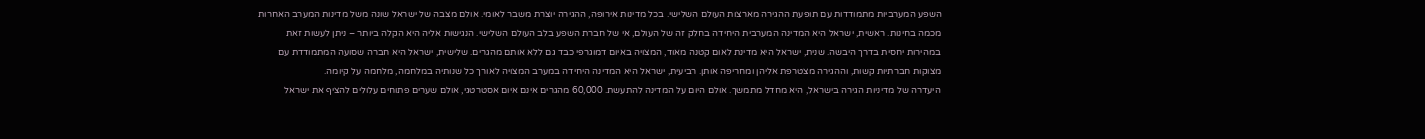השפע המערביות מתמודדות עם תופעת ההגירה מארצות העולם השלישי. בכל מדינות אירופה, ההגירה יוצרת משבר לאומי. אולם מצבה של ישראל שונה משל מדינות המערב האחרות מכמה בחינות. ראשית, ישראל היא המדינה המערבית היחידה בחלק זה של העולם, אי של חברת השפע בלב העולם השלישי. הנגישות אליה היא הקלה ביותר – ניתן לעשות זאת במהירות יחסית בדרך היבשה. שנית, ישראל היא מדינת לאום קטנה מאוד, המצויה באיום דמוגרפי כבד גם ללא אותם מהגרים. שלישית, ישראל היא חברה שסועה המתמודדת עם מצוקות חברתיות קשות, וההגירה מצטרפת אליהן ומחריפה אותן. רביעית, ישראל היא המדינה היחידה במערב המצויה לאורך כל שנותיה במלחמה, מלחמה על קיומה.
היעדרה של מדיניות הגירה בישראל, היא מחדל מתמשך. אולם היום על המדינה להתעשת. 60,000 מהגרים אינם איום אסטרטגי, אולם שערים פתוחים עלולים להציף את ישראל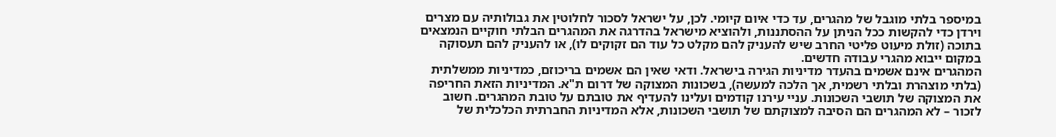במיספר בלתי מוגבל של מהגרים, עד כדי איום קיומי. לכן, על ישראל לסכור לחלוטין את גבולותיה עם מצרים וירדן כדי להקשות ככל הניתן על ההסתננות, ולהוציא מישראל בהדרגה את המהגרים הבלתי חוקיים הנמצאים בתוכה (זולת מיעוט פליטי החרב שיש להעניק להם מקלט כל עוד הם זקוקים לו), או להעניק להם תעסוקה במקום ייבוא מהגרי עבודה חדשים.
המהגרים אינם אשמים בהעדר מדיניות הגירה בישראל. ודאי שאין הם אשמים בריכוזם, כמדיניות ממשלתית (בלתי מוצהרת ובלתי רשמית, אך הלכה למעשה), בשכונות המצוקה של דרום ת"א. המדיניות הזאת החריפה את המצוקה של תושבי השכונות. עניי עירנו קודמים ועלינו להעדיף את טובתם על טובת המהגרים. חשוב לזכור – לא המהגרים הם הסיבה למצוקתם של תושבי השכונות, אלא המדיניות החברתית הכלכלית של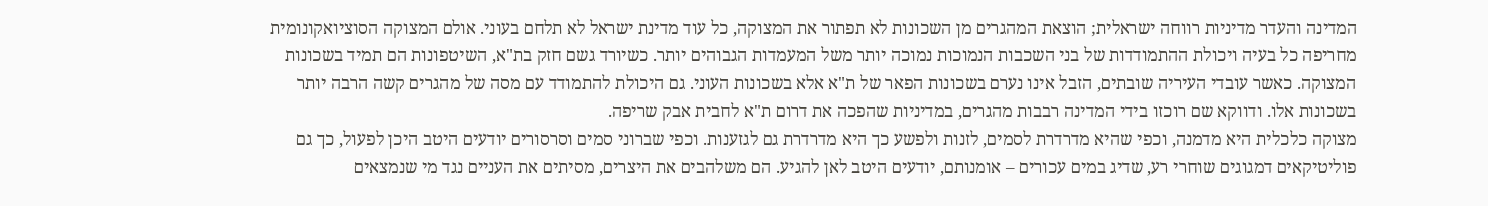המדינה והעדר מדיניות רווחה ישראלית; הוצאת המהגרים מן השכונות לא תפתור את המצוקה, כל עוד מדינת ישראל לא תלחם בעוני. אולם המצוקה הסוציואקונומית מחריפה כל בעיה ויכולת ההתמודדות של בני השכבות הנמוכות נמוכה יותר משל המעמדות הגבוהים יותר. כשיורד גשם חזק בת"א, השיטפונות הם תמיד בשכונות המצוקה. כאשר עובדי העיריה שובתים, הזבל אינו נערם בשכונות הפאר של ת"א אלא בשכונות העוני. גם היכולת להתמודד עם מסה של מהגרים קשה הרבה יותר בשכונות אלו. ודווקא שם רוכזו בידי המדינה רבבות מהגרים, במדיניות שהפכה את דרום ת"א לחבית אבק שריפה.
מצוקה כלכלית היא מדמנה, וכפי שהיא מדרדרת לסמים, לזנות ולפשע כך היא מדרדרת גם לגזענות. וכפי שברוני סמים וסרסורים יודעים היטב היכן לפעול, כך גם פוליטיקאים דמגוגים שוחרי רע, שדיג במים עכורים – אומנותם, יודעים היטב לאן להגיע. הם משלהבים את היצרים, מסיתים את העניים נגד מי שנמצאים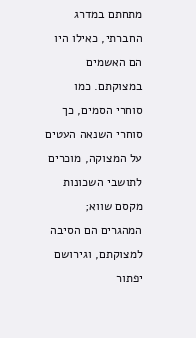מתחתם במדרג החברתי, כאילו היו הם האשמים במצוקתם. כמו סוחרי הסמים, כך סוחרי השנאה העטים על המצוקה, מוכרים לתושבי השכונות מקסם שווא; המהגרים הם הסיבה למצוקתם, וגירושם יפתור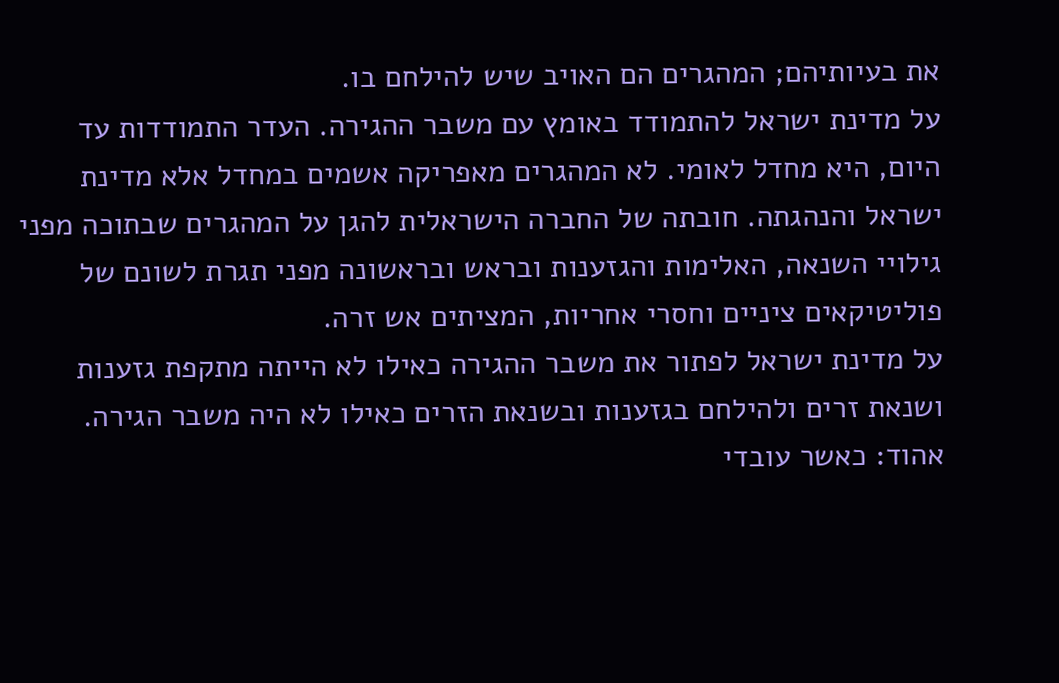את בעיותיהם; המהגרים הם האויב שיש להילחם בו.
על מדינת ישראל להתמודד באומץ עם משבר ההגירה. העדר התמודדות עד היום, היא מחדל לאומי. לא המהגרים מאפריקה אשמים במחדל אלא מדינת ישראל והנהגתה. חובתה של החברה הישראלית להגן על המהגרים שבתוכה מפני גילויי השנאה, האלימות והגזענות ובראש ובראשונה מפני תגרת לשונם של פוליטיקאים ציניים וחסרי אחריות, המציתים אש זרה.
על מדינת ישראל לפתור את משבר ההגירה כאילו לא הייתה מתקפת גזענות ושנאת זרים ולהילחם בגזענות ובשנאת הזרים כאילו לא היה משבר הגירה.
אהוד: כאשר עובדי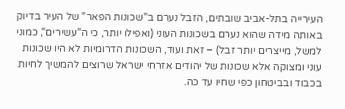העירייה בתל-אביב שובתים, הזבל נערם ב"שכונות הפאר" של העיר בדיוק באותה מידה שהוא נערם בשכונות העוני (ואפילו יותר, כי ה"עשירים", כמוני למשל, מייצרים יותר זבל) – זאת ועוד, השכונות הדרומיות לא היו שכונות עוני ומצוקה אלא שכונות של יהודים אזרחי ישראל שרוצים להמשיך לחיות בכבוד ובביטחון כפי שחיו עד כה.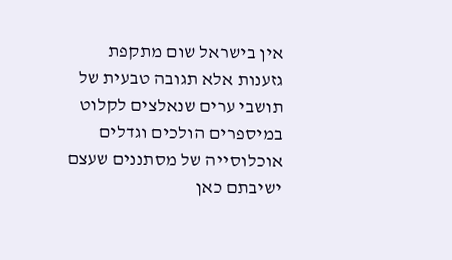אין בישראל שום מתקפת גזענות אלא תגובה טבעית של תושבי ערים שנאלצים לקלוט במיספרים הולכים וגדלים אוכלוסייה של מסתננים שעצם ישיבתם כאן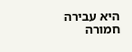היא עבירה חמורה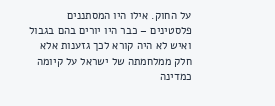על החוק. אילו היו המסתננים פלסטינים – כבר היו יורים בהם בגבול ואיש לא היה קורא לכך גזענות אלא חלק ממלחמתה של ישראל על קיומה כמדינה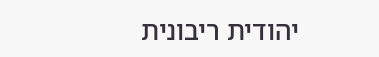יהודית ריבונית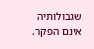שגבולותיה אינם הפקר.